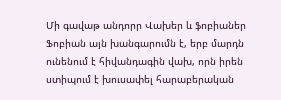Մի գավաթ անդորր Վախեր և ֆոբիաներ
Ֆոբիան այն խանգարումն է, երբ մարդն ունենում է հիվանդագին վախ, որն իրեն ստիպում է խուսափել հարաբերական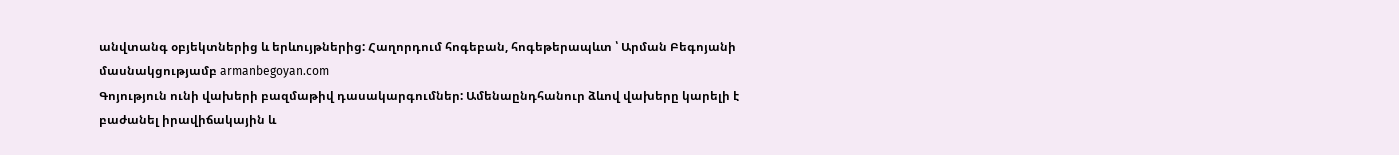անվտանգ օբյեկտներից և երևույթներից: Հաղորդում հոգեբան, հոգեթերապևտ ՝ Արման Բեգոյանի մասնակցությամբ armanbegoyan.com
Գոյություն ունի վախերի բազմաթիվ դասակարգումներ: Ամենաընդհանուր ձևով վախերը կարելի է բաժանել իրավիճակային և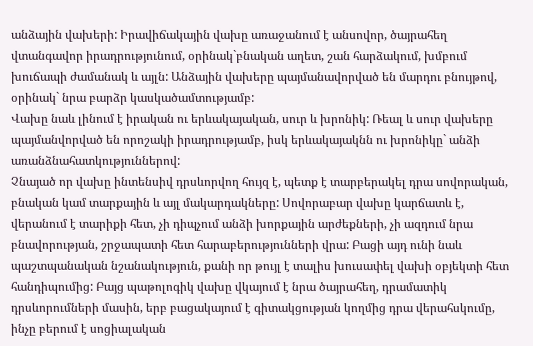անձային վախերի: Իրավիճակային վախը առաջանում է անսովոր, ծայրահեղ վտանգավոր իրադրությունում, օրինակ`բնական աղետ, շան հարձակում, խմբում խուճապի ժամանակ և այլն: Անձային վախերը պայմանավորված են մարդու բնույթով, օրինակ` նրա բարձր կասկածամտությամբ:
Վախը նաև լինում է իրական ու երևակայական, սուր և խրոնիկ: Ռեալ և սուր վախերը պայմանվորված են որոշակի իրադրությամբ, իսկ երևակայակնն ու խրոնիկը` անձի առանձնահատկություններով:
Չնայած որ վախը ինտենսիվ դրսևորվող հույզ է, պետք է տարբերակել դրա սովորական, բնական կամ տարքային և այլ մակարդակները: Սովորաբար վախը կարճատև է, վերանում է տարիքի հետ, չի դիպչում անձի խորքային արժեքների, չի ազդում նրա բնավորության, շրջապատի հետ հարաբերությունների վրա: Բացի այդ ունի նաև պաշտպանական նշանակություն, քանի որ թույլ է տալիս խուսափել վախի օբյեկտի հետ հանդիպումից: Բայց պաթոլոգիկ վախը վկայում է նրա ծայրահեղ, դրամատիկ դրսևորումների մասին, երբ բացակայում է գիտակցության կողմից դրա վերահսկումը, ինչը բերում է սոցիալական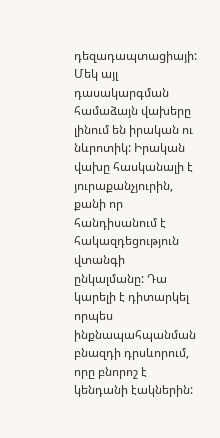դեզադապտացիայի:
Մեկ այլ դասակարգման համաձայն վախերը լինում են իրական ու նևրոտիկ: Իրական վախը հասկանալի է յուրաքանչյուրին, քանի որ հանդիսանում է հակազդեցություն վտանգի ընկալմանը: Դա կարելի է դիտարկել որպես ինքնապահպանման բնազդի դրսևորում, որը բնորոշ է կենդանի էակներին: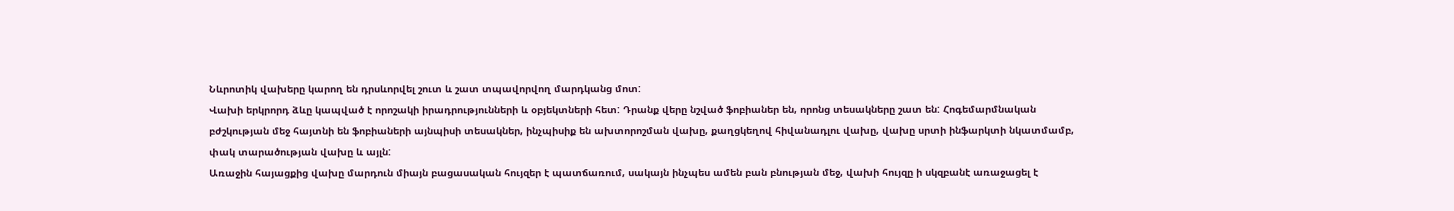Նևրոտիկ վախերը կարող են դրսևորվել շուտ և շատ տպավորվող մարդկանց մոտ:
Վախի երկրորդ ձևը կապված է որոշակի իրադրությունների և օբյեկտների հետ: Դրանք վերը նշված ֆոբիաներ են, որոնց տեսակները շատ են: Հոգեմարմնական բժշկության մեջ հայտնի են ֆոբիաների այնպիսի տեսակներ, ինչպիսիք են ախտորոշման վախը, քաղցկեղով հիվանադլու վախը, վախը սրտի ինֆարկտի նկատմամբ, փակ տարածության վախը և այլն:
Առաջին հայացքից վախը մարդուն միայն բացասական հույզեր է պատճառում, սակայն ինչպես ամեն բան բնության մեջ, վախի հույզը ի սկզբանէ առաջացել է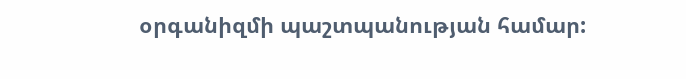օրգանիզմի պաշտպանության համար: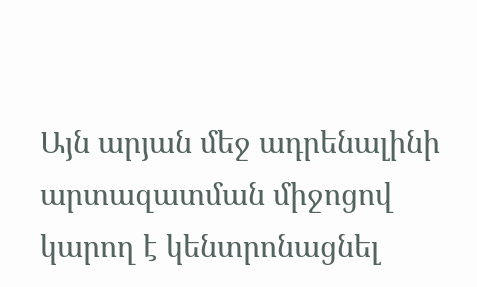Այն արյան մեջ ադրենալինի արտազատման միջոցով կարող է կենտրոնացնել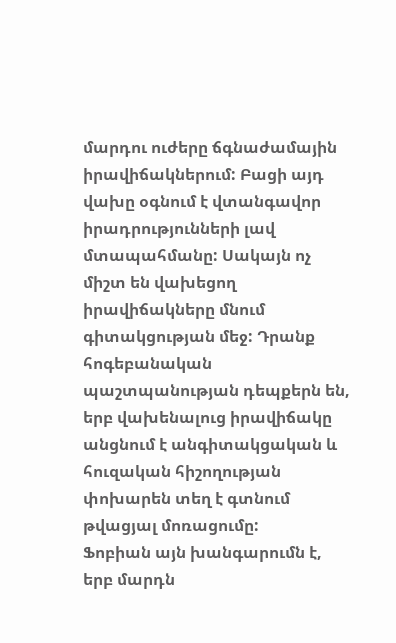մարդու ուժերը ճգնաժամային իրավիճակներում: Բացի այդ վախը օգնում է վտանգավոր իրադրությունների լավ մտապահմանը: Սակայն ոչ միշտ են վախեցող իրավիճակները մնում գիտակցության մեջ: Դրանք հոգեբանական պաշտպանության դեպքերն են, երբ վախենալուց իրավիճակը անցնում է անգիտակցական և հուզական հիշողության փոխարեն տեղ է գտնում թվացյալ մոռացումը:
Ֆոբիան այն խանգարումն է, երբ մարդն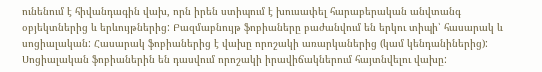ունենում է հիվանդագին վախ, որն իրեն ստիպում է խուսափել հարաբերական անվտանգ օբյեկտներից և երևույթներից: Բազմաբնույթ ֆոբիաները բաժանվում են երկու տիպի՝ հասարակ և սոցիալական: Հասարակ ֆոբիաներից է վախը որոշակի առարկաներից (կամ կենդանիներից): Սոցիալական ֆոբիաներին են դասվում որոշակի իրավիճակներում հայտնվելու վախը: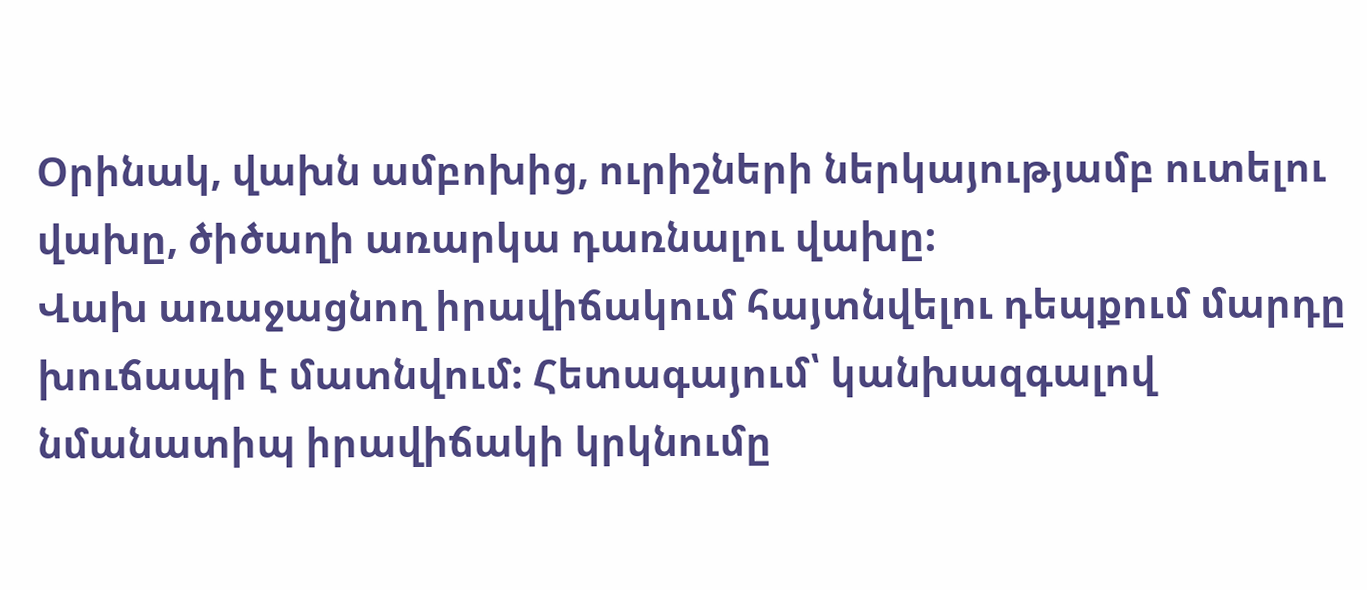Օրինակ, վախն ամբոխից, ուրիշների ներկայությամբ ուտելու վախը, ծիծաղի առարկա դառնալու վախը:
Վախ առաջացնող իրավիճակում հայտնվելու դեպքում մարդը խուճապի է մատնվում: Հետագայում՝ կանխազգալով նմանատիպ իրավիճակի կրկնումը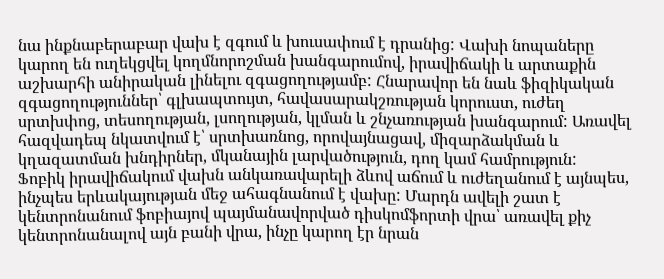նա ինքնաբերաբար վախ է զգում և խուսափում է դրանից: Վախի նոպաները կարող են ուղեկցվել կողմնորոշման խանգարումով, իրավիճակի և արտաքին աշխարհի անիրական լինելու զգացողությամբ: Հնարավոր են նաև ֆիզիկական զգացողություններ՝ գլխապտույտ, հավասարակշռության կորուստ, ուժեղ սրտխփոց, տեսողության, լսողության, կլման և շնչառության խանգարում: Առավել հազվադեպ նկատվում է՝ սրտխառնոց, որովայնացավ, միզարձակման և կղազատման խնդիրներ, մկանային լարվածություն, դող կամ համրություն:
Ֆոբիկ իրավիճակում վախն անկառավարելի ձևով աճում և ուժեղանում է այնպես, ինչպես երևակայության մեջ ահագնանում է վախը: Մարդն ավելի շատ է կենտրոնանում ֆոբիայով պայմանավորված դիսկոմֆորտի վրա՝ առավել քիչ կենտրոնանալով այն բանի վրա, ինչը կարող էր նրան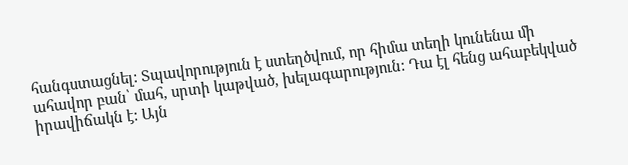հանգստացնել: Տպավորություն է ստեղծվում, որ հիմա տեղի կունենա մի ահավոր բան՝ մահ, սրտի կաթված, խելագարություն: Դա էլ հենց ահաբեկված իրավիճակն է: Այն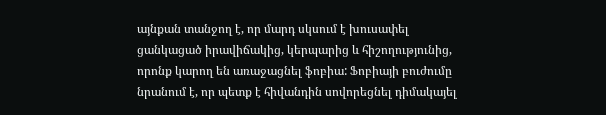այնքան տանջող է, որ մարդ սկսում է խուսափել ցանկացած իրավիճակից, կերպարից և հիշողությունից, որոնք կարող են առաջացնել ֆոբիա: Ֆոբիայի բուժումը նրանում է, որ պետք է հիվանդին սովորեցնել դիմակայել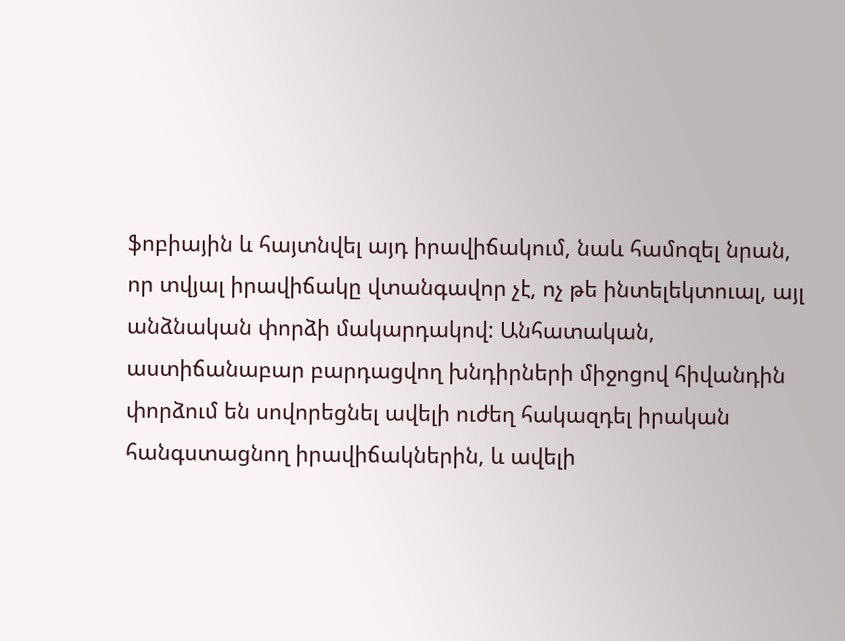ֆոբիային և հայտնվել այդ իրավիճակում, նաև համոզել նրան, որ տվյալ իրավիճակը վտանգավոր չէ, ոչ թե ինտելեկտուալ, այլ անձնական փորձի մակարդակով: Անհատական, աստիճանաբար բարդացվող խնդիրների միջոցով հիվանդին փորձում են սովորեցնել ավելի ուժեղ հակազդել իրական հանգստացնող իրավիճակներին, և ավելի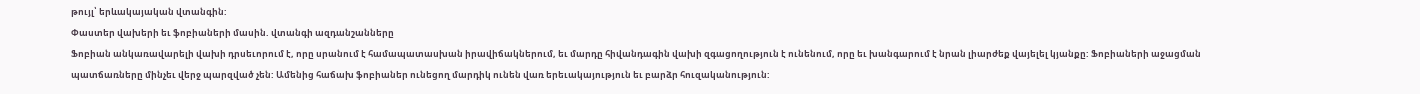թույլ՝ երևակայական վտանգին:
Փաստեր վախերի եւ ֆոբիաների մասին. վտանգի ազդանշանները
Ֆոբիան անկառավարելի վախի դրսեւորում է, որը սրանում է համապատասխան իրավիճակներում, եւ մարդը հիվանդագին վախի զգացողություն է ունենում, որը եւ խանգարում է նրան լիարժեք վայելել կյանքը: Ֆոբիաների աջացման պատճառները մինչեւ վերջ պարզված չեն: Ամենից հաճախ ֆոբիաներ ունեցող մարդիկ ունեն վառ երեւակայություն եւ բարձր հուզականություն: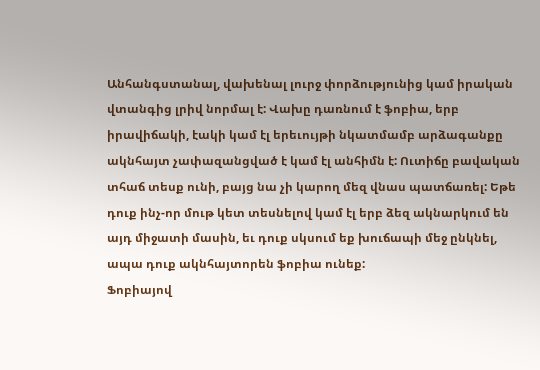Անհանգստանալ, վախենալ լուրջ փորձությունից կամ իրական վտանգից լրիվ նորմալ է: Վախը դառնում է ֆոբիա, երբ իրավիճակի, էակի կամ էլ երեւույթի նկատմամբ արձագանքը ակնհայտ չափազանցված է կամ էլ անհիմն է: Ուտիճը բավական տհաճ տեսք ունի, բայց նա չի կարող մեզ վնաս պատճառել: Եթե դուք ինչ-որ մութ կետ տեսնելով կամ էլ երբ ձեզ ակնարկում են այդ միջատի մասին, եւ դուք սկսում եք խուճապի մեջ ընկնել, ապա դուք ակնհայտորեն ֆոբիա ունեք:
Ֆոբիայով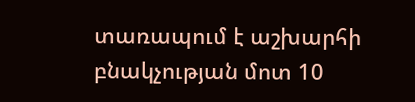տառապում է աշխարհի բնակչության մոտ 10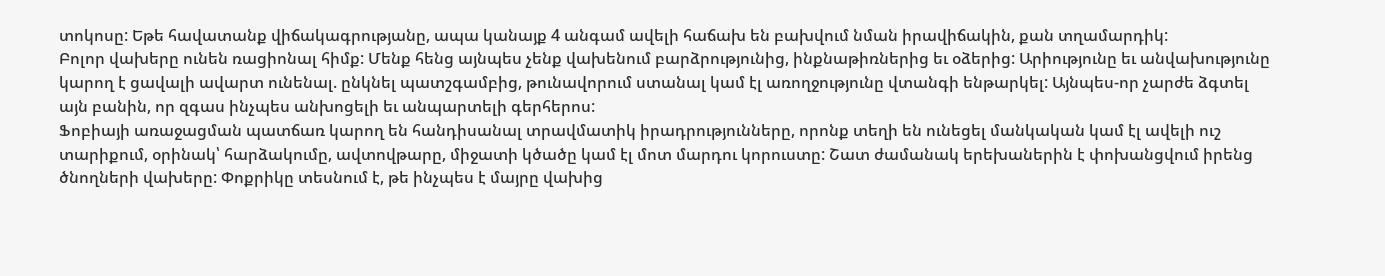տոկոսը: Եթե հավատանք վիճակագրությանը, ապա կանայք 4 անգամ ավելի հաճախ են բախվում նման իրավիճակին, քան տղամարդիկ:
Բոլոր վախերը ունեն ռացիոնալ հիմք: Մենք հենց այնպես չենք վախենում բարձրությունից, ինքնաթիռներից եւ օձերից: Արիությունը եւ անվախությունը կարող է ցավալի ավարտ ունենալ. ընկնել պատշգամբից, թունավորում ստանալ կամ էլ առողջությունը վտանգի ենթարկել: Այնպես-որ չարժե ձգտել այն բանին, որ զգաս ինչպես անխոցելի եւ անպարտելի գերհերոս:
Ֆոբիայի առաջացման պատճառ կարող են հանդիսանալ տրավմատիկ իրադրությունները, որոնք տեղի են ունեցել մանկական կամ էլ ավելի ուշ տարիքում, օրինակ՝ հարձակումը, ավտովթարը, միջատի կծածը կամ էլ մոտ մարդու կորուստը: Շատ ժամանակ երեխաներին է փոխանցվում իրենց ծնողների վախերը: Փոքրիկը տեսնում է, թե ինչպես է մայրը վախից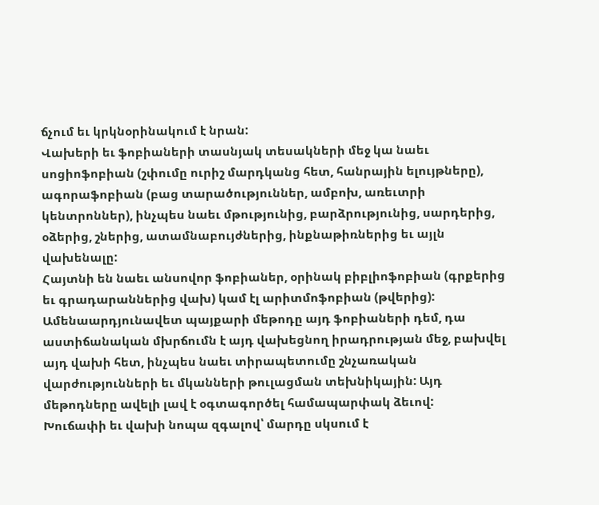ճչում եւ կրկնօրինակում է նրան:
Վախերի եւ ֆոբիաների տասնյակ տեսակների մեջ կա նաեւ սոցիոֆոբիան (շփումը ուրիշ մարդկանց հետ, հանրային ելույթները), ագորաֆոբիան (բաց տարածություններ, ամբոխ, առեւտրի կենտրոններ), ինչպես նաեւ մթությունից, բարձրությունից, սարդերից, օձերից, շներից, ատամնաբույժներից, ինքնաթիռներից եւ այլն վախենալը:
Հայտնի են նաեւ անսովոր ֆոբիաներ, օրինակ բիբլիոֆոբիան (գրքերից եւ գրադարաններից վախ) կամ էլ արիտմոֆոբիան (թվերից):
Ամենաարդյունավետ պայքարի մեթոդը այդ ֆոբիաների դեմ, դա աստիճանական մխրճումն է այդ վախեցնող իրադրության մեջ, բախվել այդ վախի հետ, ինչպես նաեւ տիրապետումը շնչառական վարժությունների եւ մկանների թուլացման տեխնիկային: Այդ մեթոդները ավելի լավ է օգտագործել համապարփակ ձեւով:
Խուճափի եւ վախի նոպա զգալով՝ մարդը սկսում է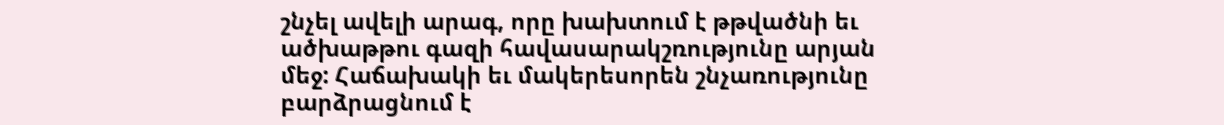շնչել ավելի արագ, որը խախտում է թթվածնի եւ ածխաթթու գազի հավասարակշռությունը արյան մեջ: Հաճախակի եւ մակերեսորեն շնչառությունը բարձրացնում է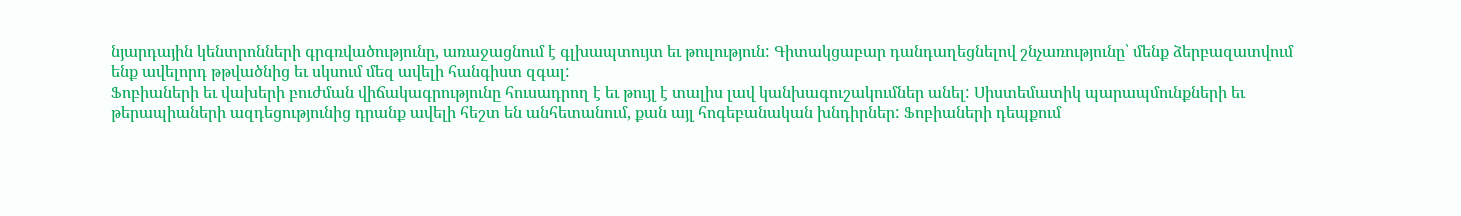նյարդային կենտրոնների գրգռվածությունը, առաջացնում է գլխապտույտ եւ թուլություն: Գիտակցաբար դանդաղեցնելով շնչառությունը՝ մենք ձերբազատվում ենք ավելորդ թթվածնից եւ սկսում մեզ ավելի հանգիստ զգալ:
Ֆոբիաների եւ վախերի բուժման վիճակագրությունը հուսադրող է եւ թույլ է տալիս լավ կանխագուշակումներ անել: Սիստեմատիկ պարապմունքների եւ թերապիաների ազդեցությունից դրանք ավելի հեշտ են անհետանում, քան այլ հոգեբանական խնդիրներ: Ֆոբիաների դեպքում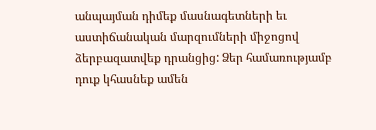անպայման դիմեք մասնագետների եւ աստիճանական մարզումների միջոցով ձերբազատվեք դրանցից: Ձեր համառությամբ դուք կհասնեք ամեն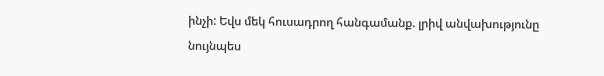ինչի: Եվս մեկ հուսադրող հանգամանք. լրիվ անվախությունը նույնպես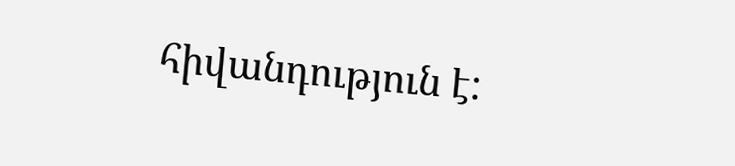հիվանդություն է: